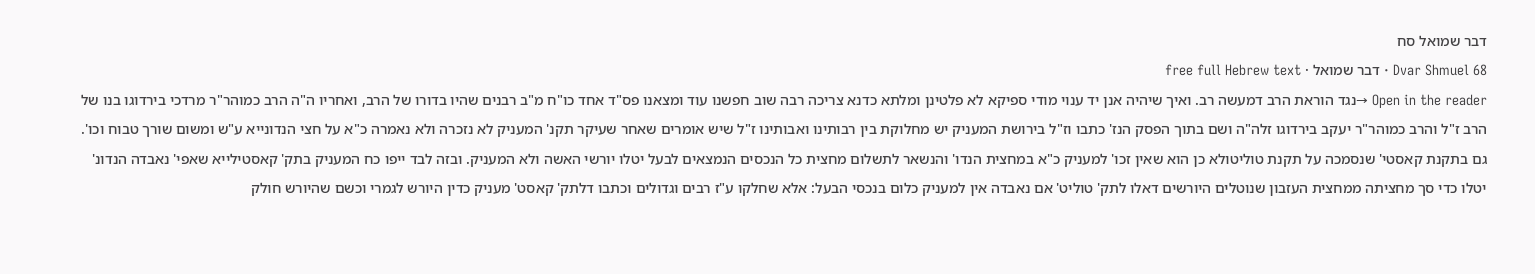דבר שמואל סח
Dvar Shmuel 68 · דבר שמואל · free full Hebrew text
Open in the reader →נגד הוראת הרב דמעשה רב. ואיך שיהיה אנן יד ענוי מודי ספיקא לא פלטינן ומלתא כדנא צריכה רבה שוב חפשנו עוד ומצאנו פס"ד אחד כו"ח מ"ב רבנים שהיו בדורו של הרב, ואחריו ה"ה הרב כמוהר"ר מרדכי בירדוגו בנו של הרב ז"ל והרב כמוהר"ר יעקב בירדוגו זלה"ה ושם בתוך הפסק הנז' כתבו וז"ל בירושת המעניק יש מחלוקת בין רבותינו ואבותינו ז"ל שיש אומרים שאחר שעיקר תקנ' המעניק לא נזכרה ולא נאמרה כ"א על חצי הנדונייא ע"ש ומשום שורך טבוח וכו'. גם בתקנת קאסטי' שנסמכה על תקנת טוליטולא כן הוא שאין זכו' למעניק כ"א במחצית הנדו' והנשאר לתשלום מחצית כל הנכסים הנמצאים לבעל יטלו יורשי האשה ולא המעניק. ובזה לבד ייפו כח המעניק בתק' קאסטילייא שאפי' נאבדה הנדונ' יטלו כדי סך מחציתה ממחצית העזבון שנוטלים היורשים דאלו לתק' טוליט' אם נאבדה אין למעניק כלום בנכסי הבעל: אלא שחלקו ע"ז רבים וגדולים וכתבו דלתק' קאסט' מעניק כדין היורש לגמרי וכשם שהיורש חולק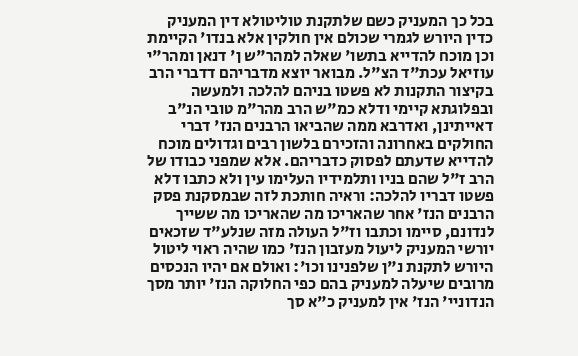בכל כך המעניק כשם שלתקנת טוליטולא דין המעניק כדין היורש לגמרי שכולם אין חולקין אלא בנדו' הקיימת וכן מוכח להדייא בתשו' שאלה למהר"ש ן' דנאן ומהר"י עוזיאל עכת"ד הצ"ל. מבואר יוצא מדבריהם דדברי הרב בקיצור התקנות לא פשטו בניהם להלכה ולמעשה ובפלוגתא קיימי ודלא כמ"ש הרב מהר"מ טובי הנ"ב דאייתינן, ואדרבא ממה שהביאו הרבנים הנז' דברי החולקים באחרונה והזכירם בלשון רבים וגדולים מוכח להדייא שדעתם לפסוק כדבריהם. אלא שמפני כבודו של הרב ז"ל שהם בניו ותלמידיו העלימו עין ולא כתבו דלא פשטו דבריו להלכה: וראיה חותכת לזה שבמסקנת פסק הרבנים הנז' אחר שהאריכו מה שהאריכו מה ששייך לנדונם, סיימו וכתבו וז"ל העולה מזה שנלע"ד שזכאים יורשי המעניק ליעול מעזבון הנז' כמו שהיה ראוי ליטול היורש לתקנת נ"ן שלפנינו וכו': ואולם אם יהיו הנכסים מרובים שיעלה למעניק בהם כפי החלוקה הנז' יותר מסך הנדוניי' הנז' אין למעניק כ"א סך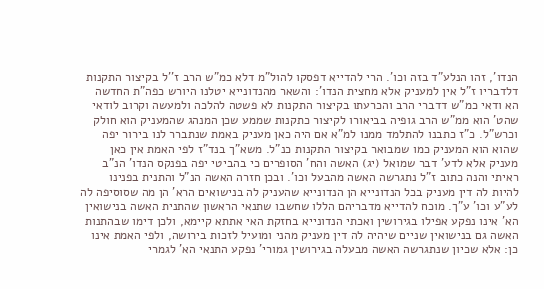הנדו', זהו הנלע"ד בזה וכו'. הרי להדייא דפסקו להול"מ דלא כמ"ש הרב ז''ל בקיצור התקנות דלדבריו ז"ל אין למעניק אלא מחצית הנדו': והשאר מהנדונייא יטלנו היורש כפה"ת החדשה הא ודאי כמ"ש דדברי הרב והכרעתו בקיצור התקנות לא פשטה להלכה ולמעשה וקרוב לודאי שהט' הוא ממ"ש הרב גופיה בביאורו לקיצור כתקנות שממע שכן המנהג שהמעניק הוא חולק וכרש"ל. כ"ז כתבנו להתלמד ממנו למ"א אם היה כאן מעניק באמת שנתברר לנו בירור יפה שהוא הוא המעניק כמו שמבואר בקיצור התקנות כנ"ל. משא"ך בנד"ז לפי האמת אין כאן מעניק אלא לדע' דבר שמואל (יג) האשה והח' הסופרים כי בהביטי יפה בפנקס הנדו' הנ"ב ראיתי והנה כתוב ז"ל נתגרשה האשה מהבעל וכו'. ובכן חזרה האשה הנ"ל והתנית בפנינו להיות לה דין מעניק בכל הנדונייא הן הנדונייא שהעניק לה בנישואים הרא' הן מה שסוסיפה לה לע"ע וכו' ע"ך. מוכח להדייא מדבריהם הללו שחשבו שתנאי הראשון שהתנית האשה בנישואין הא' אינו נפקע אפילו בגירושין ואכתי הנדונייא בחזקת האי אתתא קיימא, ולכן דימו שבהתנות האשה גם בנישואין שניים שיהיה לה דין מעניק מהני ומועיל לזכות בירושה, ולפי האמת אינו כן: אלא שכיון שנתגרשה האשה מבעלה בגירושין גמורי' נפקע התנאי הא' לגמרי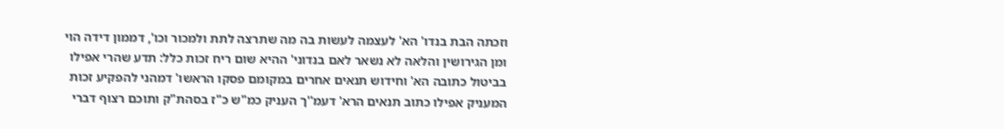וזכתה הבת בנדו' הא' לעצמה לעשות בה מה שתרצה לתת ולמכור וכו', דממון דידה הוי ומן הגירושין והלאה לא נשאר לאם בנדוני' ההיא שום ריח זכות כלל: תדע שהרי אפילו בביטול כתובה הא' וחידוש תנאים אחרים במקומם פסקו הראשו' דמהני להפקיע זכות המעניק אפילו כתוב תנאים הרא' דעמ''ך העניק כמ"ש כ"ז בסהת"ק ותוכם רצוף דברי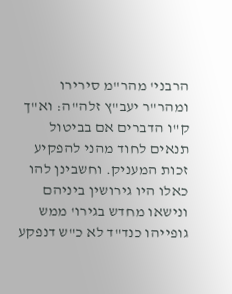הרבני' מהר"מ סירירו ומהר"ר יעב"ץ זלה"ה: וא"ך ק"ו הדברים אם בביטול תנאים לחוד מהני להפקיע זכות המעניק. וחשבינן להו כאלו היו גירושין ביניהם ונישאו מחדש בגירו' ממש גופייהו כנד"ד לא כ"ש דנפקע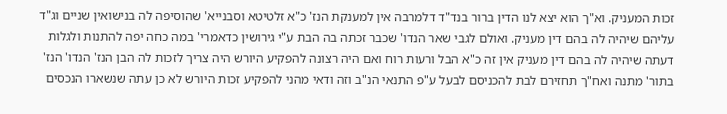זכות המעניק. וא"ך הוא יצא לנו הדין ברור בנד"ד דלמרבה אין למענקת הנז' כ"א זלטיטא וסבנייא' שהוסיפה לה בנישואין שניים וג"ד עליהם שיהיה לה בהם דין מעניק. ואולם לגבי שאר הנדו' שכבר זכתה בה הבת ע"י גירושין כדאמרי' במה כחה יפה להתנות ולגלות דעתה שיהיה לה בהם דין מעניק אין זה כ"א הבל ורעות רוח ואם היה רצונה להפקיע היורש היה צריך לזכות לה הבן הנז' הנדו' הנז' בתור' מתנה ואח"ך תחזירם לבת להכניסם לבעל ע"פ התנאי הנ"ב וזה ודאי מהני להפקיע זכות היורש לא כן עתה שנשארו הנכסים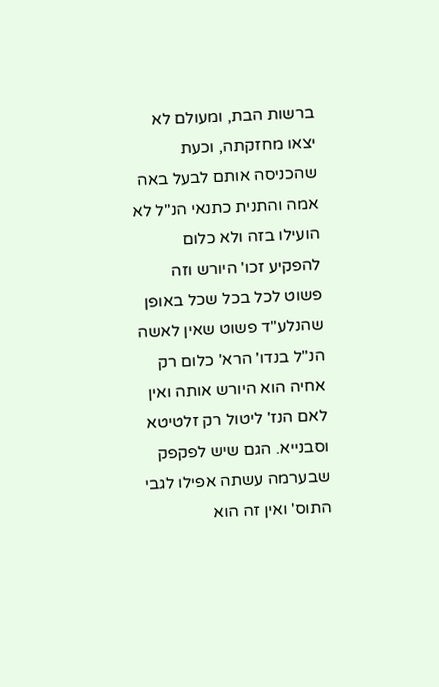ברשות הבת, ומעולם לא יצאו מחזקתה, וכעת שהכניסה אותם לבעל באה אמה והתנית כתנאי הנ"ל לא הועילו בזה ולא כלום להפקיע זכו' היורש וזה פשוט לכל בכל שכל באופן שהנלע"ד פשוט שאין לאשה הנ"ל בנדו' הרא' כלום רק אחיה הוא היורש אותה ואין לאם הנז' ליטול רק זלטיטא וסבנייא. הגם שיש לפקפק שבערמה עשתה אפילו לגבי התוס' ואין זה הוא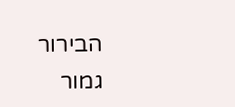הבירור גמור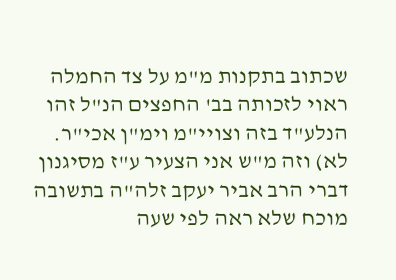שכתוב בתקנות מ"מ על צד החמלה ראוי לזכותה בב' החפצים הנ"ל זהו הנלע"ד בזה וצויי"מ וימ"ן אכי"ר. לא) וזה מ"ש אני הצעיר ע"ז מסיגנון דברי הרב אביר יעקב זלה"ה בתשובה מוכח שלא ראה לפי שעה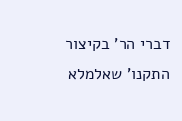דברי הר' בקיצור התקנו' שאלמלא